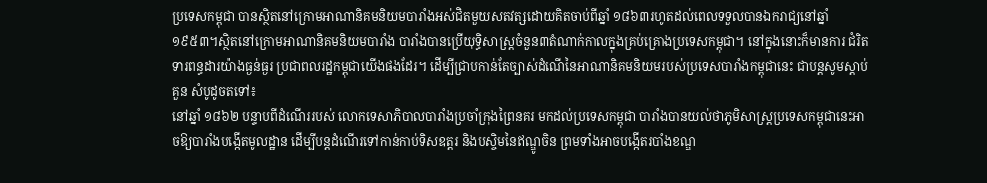ប្រទេសកម្ពុជា បានស្ថិតនៅក្រោមអាណានិគមនិយមបារាំងអស់ជិតមួយសតវត្សដោយគិតចាប់ពីឆ្នាំ ១៨៦៣រហូតដល់ពេលទទួលបានឯករាជ្យនៅឆ្នាំ ១៩៥៣។ស្ថិតនៅក្រោមអាណានិគមនិយមបារាំង បារាំងបានប្រើយុទ្ធិសាស្ត្រចំនួន៣តំណាក់កាលក្នុងគ្រប់គ្រោងប្រទេសកម្ពុជា។ នៅក្នុងនោះក៏មានការ ជំរិតទារពន្ធដារយ៉ាងធ្ងន់ធ្ងរ ប្រជាពលរដ្ឋកម្ពុជាយើងផងដែរ។ ដើម្បីជ្រាបកាន់តែច្បាស់ដំណើនៃអាណានិគមនិយមរបស់ប្រទេសបារាំងកម្ពុជានេះ ជាបន្តសូមស្តាប់គួន សំបូដូចតទៅ៖
នៅឆ្នាំ ១៨៦២ បន្ទាបពីដំណើររបស់ លោកទេសាភិបាលបារាំងប្រចាំក្រុងព្រៃនគរ មកដល់ប្រទេសកម្ពុជា បារាំងបានយល់ថាភូមិសាស្ត្រប្រទេសកម្ពុជានេះអាចឱ្យបារាំងបង្កើតមូលដ្ឋាន ដើម្បីបន្តដំណើរទៅកាន់កាប់ទិសឧត្ដរ និងបស្ចិមនៃឥណ្ឌូចិន ព្រមទាំងអាចបង្កើតរបាំងខណ្ឌ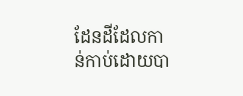ដែនដីដែលកាន់កាប់ដោយបា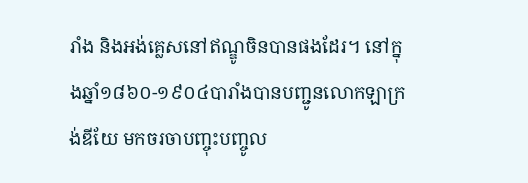រាំង និងអង់គ្លេសនៅឥណ្ឌូចិនបានផងដែរ។ នៅក្នុងឆ្នាំ១៨៦០-១៩០៤បារាំងបានបញ្ជូនលោកឡាក្រង់ឌីយែ មកចរចាបញ្ចុះបញ្ចូល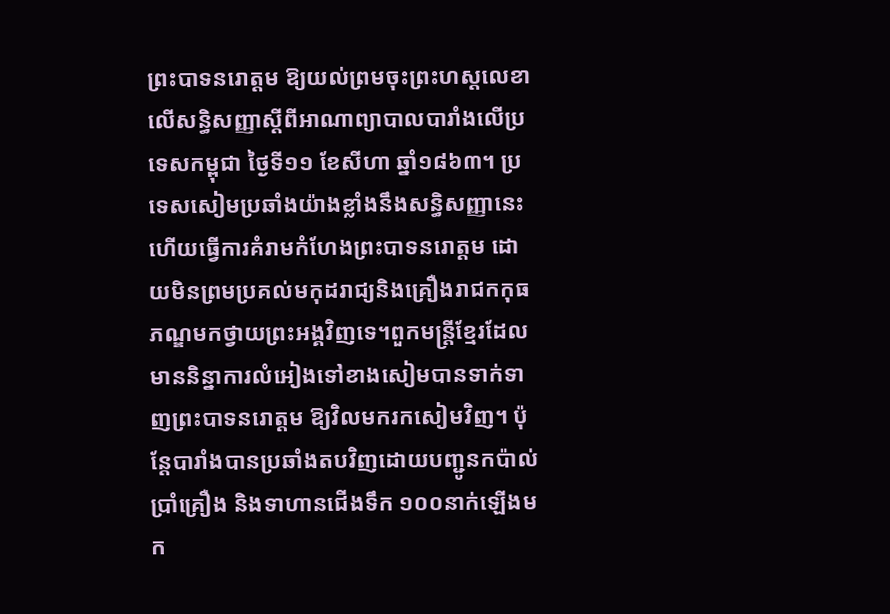ព្រះបាទនរោត្ដម ឱ្យយល់ព្រមចុះព្រះហស្តលេខាលើសន្ធិសញ្ញាស្ដីពីអាណាព្យាបាលបារាំងលើប្រទេសកម្ពុជា ថ្ងៃទី១១ ខែសីហា ឆ្នាំ១៨៦៣។ ប្រទេសសៀមប្រឆាំងយ៉ាងខ្លាំងនឹងសន្ធិសញ្ញានេះ ហើយធ្វើការគំរាមកំហែងព្រះបាទនរោត្ដម ដោយមិនព្រមប្រគល់មកុដរាជ្យនិងគ្រឿងរាជកកុធភណ្ឌមកថ្វាយព្រះអង្គវិញទេ។ពួកមន្ត្រីខ្មែរដែលមាននិន្នាការលំអៀងទៅខាងសៀមបានទាក់ទាញព្រះបាទនរោត្ដម ឱ្យវិលមករកសៀមវិញ។ ប៉ុន្តែបារាំងបានប្រឆាំងតបវិញដោយបញ្ជូនកប៉ាល់ប្រាំគ្រឿង និងទាហានជើងទឹក ១០០នាក់ឡើងមក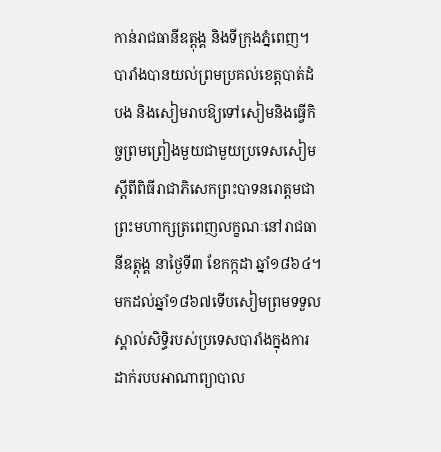កាន់រាជធានីឧត្ដុង្គ និងទីក្រុងភ្នំពេញ។បារាំងបានយល់ព្រមប្រគល់ខេត្តបាត់ដំបង និងសៀមរាបឱ្យទៅសៀមនិងធ្វើកិច្ចព្រមព្រៀងមួយជាមួយប្រទេសសៀមស្ដីពីពិធីរាជាភិសេកព្រះបាទនរោត្ដមជាព្រះមហាក្សត្រពេញលក្ខណៈនៅរាជធានីឧត្ដុង្គ នាថ្ងៃទី៣ ខែកក្កដា ឆ្នាំ១៨៦៤។ មកដល់ឆ្នាំ១៨៦៧ទើបសៀមព្រមទទួលស្គាល់សិទ្ធិរបស់ប្រទេសបារាំងក្នុងការដាក់របបអាណាព្យាបាល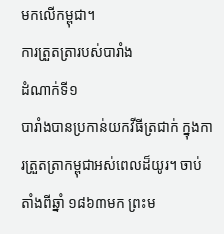មកលើកម្ពុជា។
ការត្រួតត្រារបស់បារាំង
ដំណាក់ទី១
បារាំងបានប្រកាន់យកវីធីត្រជាក់ ក្នុងការត្រួតត្រាកម្ពុជាអស់ពេលដ៏យូរ។ ចាប់តាំងពីឆ្នាំ ១៨៦៣មក ព្រះម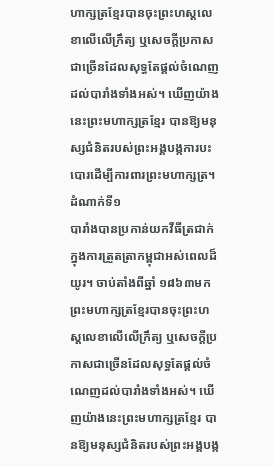ហាក្សត្រខ្មែរបានចុះព្រះហស្តលេខាលើលើក្រឹត្យ ឬសេចក្ដីប្រកាសជាច្រើនដែលសុទ្ធតែផ្ដល់ចំណេញដល់បារាំងទាំងអស់។ ឃើញយ៉ាងនេះព្រះមហាក្សត្រខ្មែរ បានឱ្យមនុស្សជំនិតរបស់ព្រះអង្គបង្កការបះបោរដើម្បីការពារព្រះមហាក្សត្រ។
ដំណាក់ទី១
បារាំងបានប្រកាន់យកវីធីត្រជាក់ ក្នុងការត្រួតត្រាកម្ពុជាអស់ពេលដ៏យូរ។ ចាប់តាំងពីឆ្នាំ ១៨៦៣មក ព្រះមហាក្សត្រខ្មែរបានចុះព្រះហស្តលេខាលើលើក្រឹត្យ ឬសេចក្ដីប្រកាសជាច្រើនដែលសុទ្ធតែផ្ដល់ចំណេញដល់បារាំងទាំងអស់។ ឃើញយ៉ាងនេះព្រះមហាក្សត្រខ្មែរ បានឱ្យមនុស្សជំនិតរបស់ព្រះអង្គបង្ក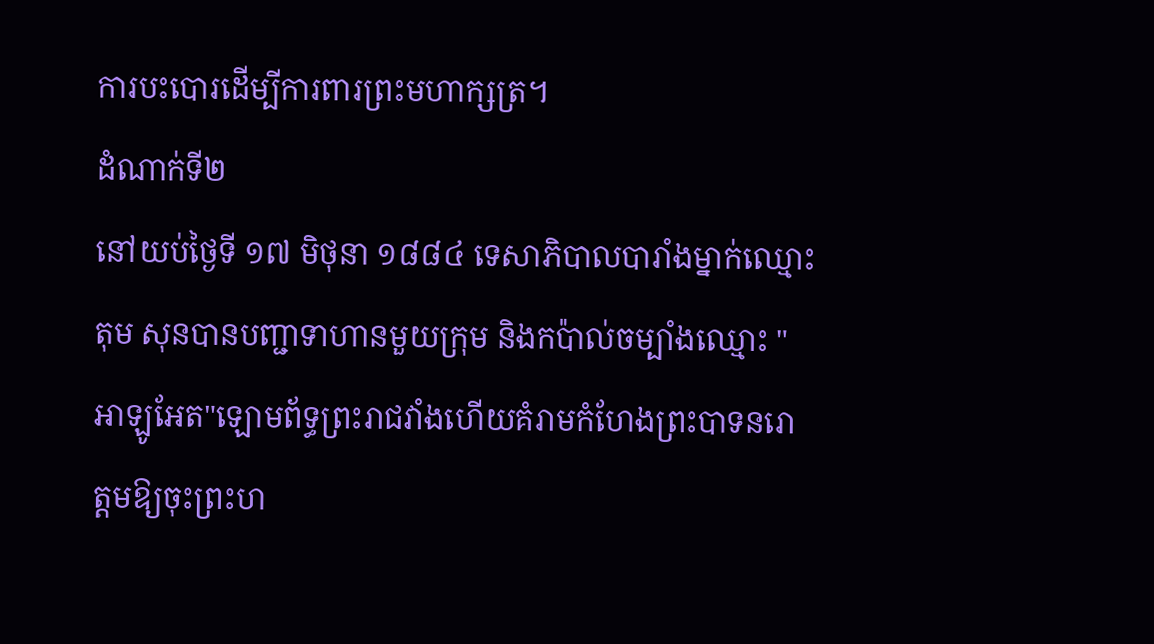ការបះបោរដើម្បីការពារព្រះមហាក្សត្រ។
ដំណាក់ទី២
នៅយប់ថ្ងៃទី ១៧ មិថុនា ១៨៨៤ ទេសាភិបាលបារាំងម្នាក់ឈ្មោះតុម សុនបានបញ្ជាទាហានមួយក្រុម និងកប៉ាល់ចម្បាំងឈ្មោះ "អាឡូអែត"ឡោមព័ទ្ធព្រះរាជវាំងហើយគំរាមកំហែងព្រះបាទនរោត្ដមឱ្យចុះព្រះហ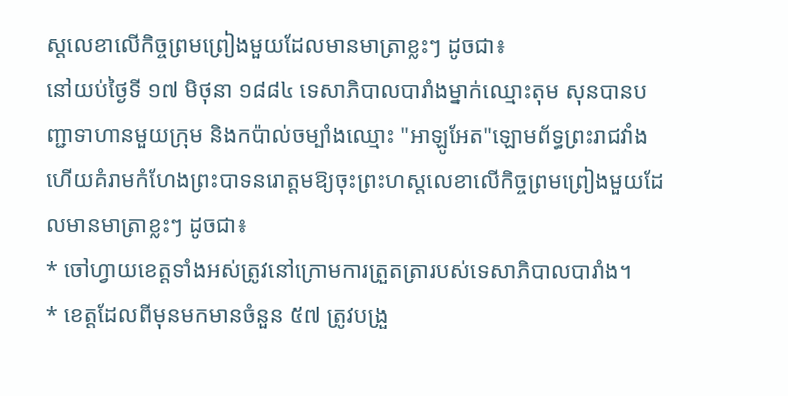ស្តលេខាលើកិច្ចព្រមព្រៀងមួយដែលមានមាត្រាខ្លះៗ ដូចជា៖
នៅយប់ថ្ងៃទី ១៧ មិថុនា ១៨៨៤ ទេសាភិបាលបារាំងម្នាក់ឈ្មោះតុម សុនបានបញ្ជាទាហានមួយក្រុម និងកប៉ាល់ចម្បាំងឈ្មោះ "អាឡូអែត"ឡោមព័ទ្ធព្រះរាជវាំងហើយគំរាមកំហែងព្រះបាទនរោត្ដមឱ្យចុះព្រះហស្តលេខាលើកិច្ចព្រមព្រៀងមួយដែលមានមាត្រាខ្លះៗ ដូចជា៖
* ចៅហ្វាយខេត្តទាំងអស់ត្រូវនៅក្រោមការត្រួតត្រារបស់ទេសាភិបាលបារាំង។
* ខេត្តដែលពីមុនមកមានចំនួន ៥៧ ត្រូវបង្រួ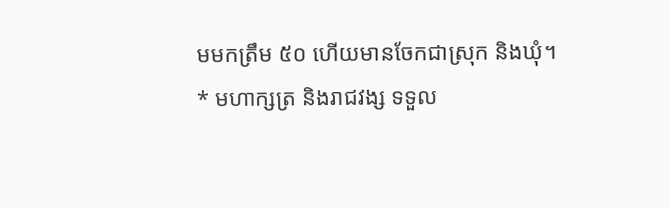មមកត្រឹម ៥០ ហើយមានចែកជាស្រុក និងឃុំ។
* មហាក្សត្រ និងរាជវង្ស ទទួល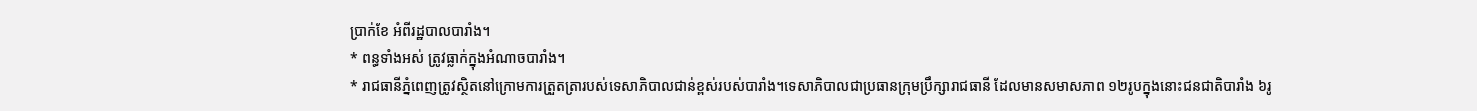ប្រាក់ខែ អំពីរដ្ឋបាលបារាំង។
* ពន្ធទាំងអស់ ត្រូវធ្លាក់ក្នុងអំណាចបារាំង។
* រាជធានីភ្នំពេញត្រូវស្ថិតនៅក្រោមការត្រួតត្រារបស់ទេសាភិបាលជាន់ខ្ពស់របស់បារាំង។ទេសាភិបាលជាប្រធានក្រុមប្រឹក្សារាជធានី ដែលមានសមាសភាព ១២រូបក្នុងនោះជនជាតិបារាំង ៦រូ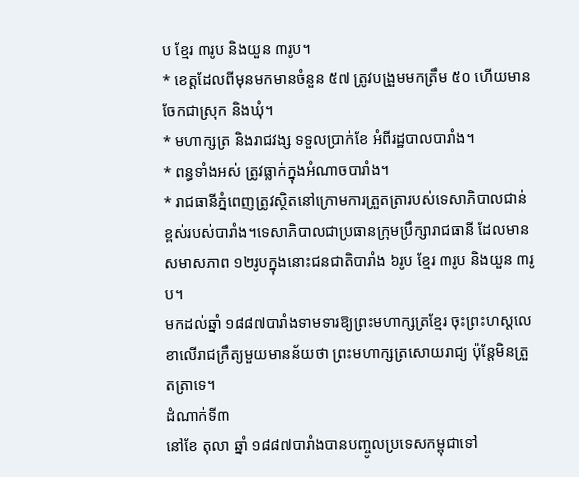ប ខ្មែរ ៣រូប និងយួន ៣រូប។
* ខេត្តដែលពីមុនមកមានចំនួន ៥៧ ត្រូវបង្រួមមកត្រឹម ៥០ ហើយមានចែកជាស្រុក និងឃុំ។
* មហាក្សត្រ និងរាជវង្ស ទទួលប្រាក់ខែ អំពីរដ្ឋបាលបារាំង។
* ពន្ធទាំងអស់ ត្រូវធ្លាក់ក្នុងអំណាចបារាំង។
* រាជធានីភ្នំពេញត្រូវស្ថិតនៅក្រោមការត្រួតត្រារបស់ទេសាភិបាលជាន់ខ្ពស់របស់បារាំង។ទេសាភិបាលជាប្រធានក្រុមប្រឹក្សារាជធានី ដែលមានសមាសភាព ១២រូបក្នុងនោះជនជាតិបារាំង ៦រូប ខ្មែរ ៣រូប និងយួន ៣រូប។
មកដល់ឆ្នាំ ១៨៨៧បារាំងទាមទារឱ្យព្រះមហាក្សត្រខ្មែរ ចុះព្រះហស្តលេខាលើរាជក្រឹត្យមួយមានន័យថា ព្រះមហាក្សត្រសោយរាជ្យ ប៉ុន្តែមិនត្រួតត្រាទេ។
ដំណាក់ទី៣
នៅខែ តុលា ឆ្នាំ ១៨៨៧បារាំងបានបញ្ចូលប្រទេសកម្ពុជាទៅ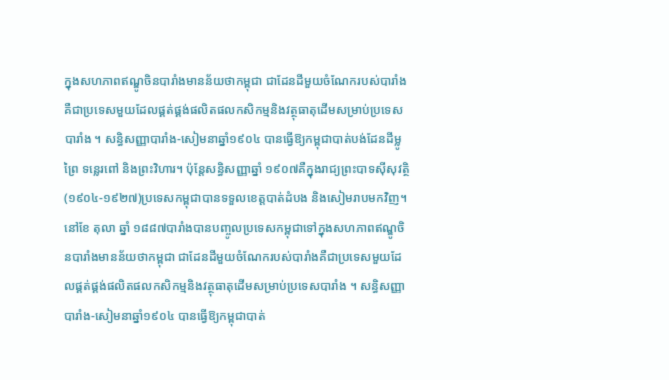ក្នុងសហភាពឥណ្ឌូចិនបារាំងមានន័យថាកម្ពុជា ជាដែនដីមួយចំណែករបស់បារាំងគឺជាប្រទេសមួយដែលផ្គត់ផ្គង់ផលិតផលកសិកម្មនិងវត្ថុធាតុដើមសម្រាប់ប្រទេសបារាំង ។ សន្ធិសញ្ញាបារាំង-សៀមនាឆ្នាំ១៩០៤ បានធ្វើឱ្យកម្ពុជាបាត់បង់ដែនដីម្លូព្រៃ ទន្លេរពៅ និងព្រះវិហារ។ ប៉ុន្តែសន្ធិសញ្ញាឆ្នាំ ១៩០៧គឺក្នុងរាជ្យព្រះបាទស៊ីសុវត្ថិ (១៩០៤-១៩២៧)ប្រទេសកម្ពុជាបានទទួលខេត្តបាត់ដំបង និងសៀមរាបមកវិញ។
នៅខែ តុលា ឆ្នាំ ១៨៨៧បារាំងបានបញ្ចូលប្រទេសកម្ពុជាទៅក្នុងសហភាពឥណ្ឌូចិនបារាំងមានន័យថាកម្ពុជា ជាដែនដីមួយចំណែករបស់បារាំងគឺជាប្រទេសមួយដែលផ្គត់ផ្គង់ផលិតផលកសិកម្មនិងវត្ថុធាតុដើមសម្រាប់ប្រទេសបារាំង ។ សន្ធិសញ្ញាបារាំង-សៀមនាឆ្នាំ១៩០៤ បានធ្វើឱ្យកម្ពុជាបាត់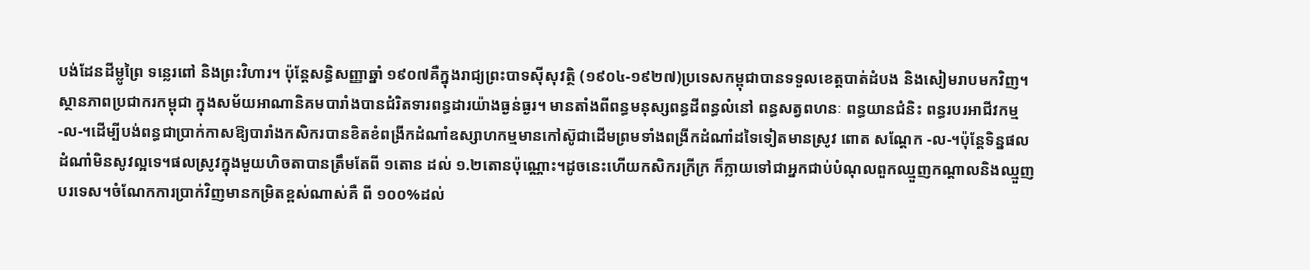បង់ដែនដីម្លូព្រៃ ទន្លេរពៅ និងព្រះវិហារ។ ប៉ុន្តែសន្ធិសញ្ញាឆ្នាំ ១៩០៧គឺក្នុងរាជ្យព្រះបាទស៊ីសុវត្ថិ (១៩០៤-១៩២៧)ប្រទេសកម្ពុជាបានទទួលខេត្តបាត់ដំបង និងសៀមរាបមកវិញ។
ស្ថានភាពប្រជាករកម្ពុជា ក្នុងសម័យអាណានិគមបារាំងបានជំរិតទារពន្ធដារយ៉ាងធ្ងន់ធ្ងរ។ មានតាំងពីពន្ធមនុស្សពន្ធដីពន្ធលំនៅ ពន្ធសត្វពហនៈ ពន្ធយានជំនិះ ពន្ធរបរអាជីវកម្ម -ល-។ដើម្បីបង់ពន្ធជាប្រាក់កាសឱ្យបារាំងកសិករបានខិតខំពង្រីកដំណាំឧស្សាហកម្មមានកៅស៊ូជាដើមព្រមទាំងពង្រីកដំណាំដទៃទៀតមានស្រូវ ពោត សណ្ដែក -ល-។ប៉ុន្តែទិន្នផលដំណាំមិនសូវល្អទេ។ផលស្រូវក្នុងមួយហិចតាបានត្រឹមតែពី ១តោន ដល់ ១.២តោនប៉ុណ្ណោះ។ដូចនេះហើយកសិករក្រីក្រ ក៏ក្លាយទៅជាអ្នកជាប់បំណុលពួកឈ្មួញកណ្ដាលនិងឈ្មួញបរទេស។ចំណែកការប្រាក់វិញមានកម្រិតខ្ពស់ណាស់គឺ ពី ១០០%ដល់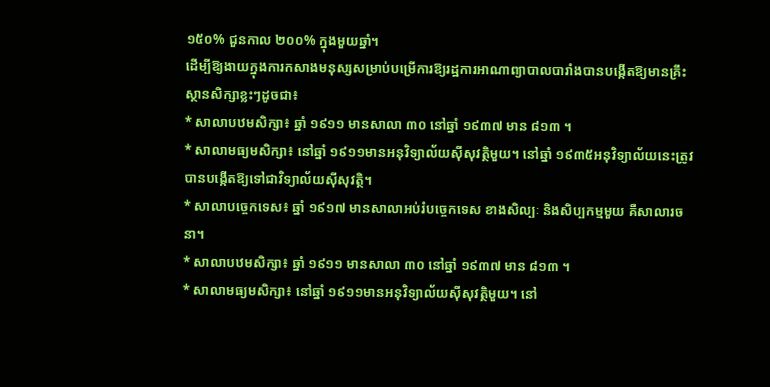១៥០% ជួនកាល ២០០% ក្នុងមួយឆ្នាំ។
ដើម្បីឱ្យងាយក្នុងការកសាងមនុស្សសម្រាប់បម្រើការឱ្យរដ្ឋការអាណាព្យាបាលបារាំងបានបង្កើតឱ្យមានគ្រឹះស្ថានសិក្សាខ្លះៗដូចជា៖
* សាលាបឋមសិក្សា៖ ឆ្នាំ ១៩១១ មានសាលា ៣០ នៅឆ្នាំ ១៩៣៧ មាន ៨១៣ ។
* សាលាមធ្យមសិក្សា៖ នៅឆ្នាំ ១៩១១មានអនុវិទ្យាល័យស៊ីសុវត្ថិមួយ។ នៅឆ្នាំ ១៩៣៥អនុវិទ្យាល័យនេះត្រូវបានបង្កើតឱ្យទៅជាវិទ្យាល័យស៊ីសុវត្ថិ។
* សាលាបច្ចេកទេស៖ ឆ្នាំ ១៩១៧ មានសាលាអប់រំបច្ចេកទេស ខាងសិល្បៈ និងសិប្បកម្មមួយ គឺសាលារចនា។
* សាលាបឋមសិក្សា៖ ឆ្នាំ ១៩១១ មានសាលា ៣០ នៅឆ្នាំ ១៩៣៧ មាន ៨១៣ ។
* សាលាមធ្យមសិក្សា៖ នៅឆ្នាំ ១៩១១មានអនុវិទ្យាល័យស៊ីសុវត្ថិមួយ។ នៅ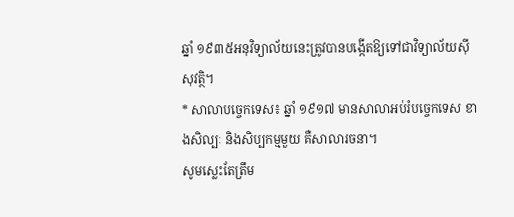ឆ្នាំ ១៩៣៥អនុវិទ្យាល័យនេះត្រូវបានបង្កើតឱ្យទៅជាវិទ្យាល័យស៊ីសុវត្ថិ។
* សាលាបច្ចេកទេស៖ ឆ្នាំ ១៩១៧ មានសាលាអប់រំបច្ចេកទេស ខាងសិល្បៈ និងសិប្បកម្មមួយ គឺសាលារចនា។
សូមស្លេះតែត្រឹម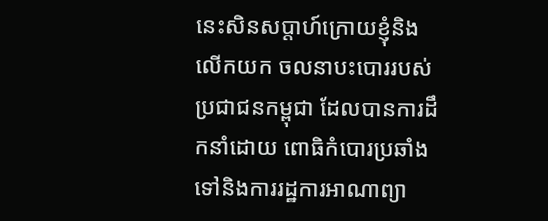នេះសិនសប្តាហ៍ក្រោយខ្ញុំនិងលើកយក ចលនាបះបោររបស់ប្រជាជនកម្ពុជា ដែលបានការដឹកនាំដោយ ពោធិកំបោរប្រឆាំងទៅនិងការរដ្ឋការអាណាព្យា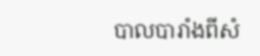បាលបារាំងពីសំ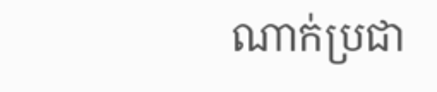ណាក់ប្រជា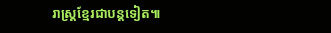រាស្ត្រខ្មែរជាបន្តទៀត៕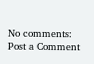No comments:
Post a Comment